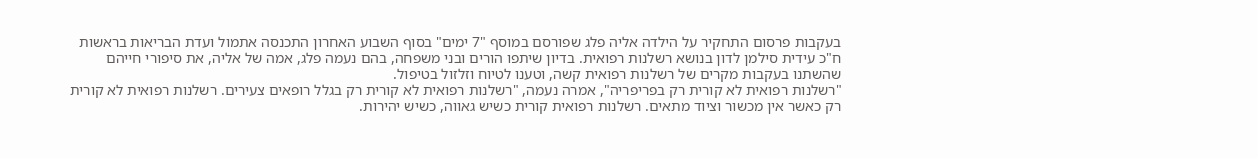בעקבות פרסום התחקיר על הילדה אליה פלג שפורסם במוסף "7 ימים" בסוף השבוע האחרון התכנסה אתמול ועדת הבריאות בראשות ח"כ עידית סילמן לדון בנושא רשלנות רפואית. בדיון שיתפו הורים ובני משפחה, בהם נעמה פלג, אמה של אליה, את סיפורי חייהם שהשתנו בעקבות מקרים של רשלנות רפואית קשה, וטענו לטיוח וזלזול בטיפול.
"רשלנות רפואית לא קורית רק בפריפריה", אמרה נעמה, "רשלנות רפואית לא קורית רק בגלל רופאים צעירים. רשלנות רפואית לא קורית רק כאשר אין מכשור וציוד מתאים. רשלנות רפואית קורית כשיש גאווה, כשיש יהירות.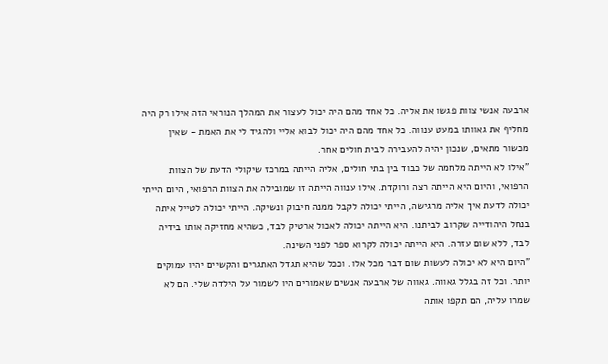ארבעה אנשי צוות פגשו את אליה. כל אחד מהם היה יכול לעצור את המהלך הנוראי הזה אילו רק היה מחליף את גאוותו במעט ענווה. כל אחד מהם היה יכול לבוא אליי ולהגיד לי את האמת - שאין מכשור מתאים, שנכון יהיה להעבירה לבית חולים אחר.
"אילו לא הייתה מלחמה של כבוד בין בתי חולים, אליה הייתה במרכז שיקולי הדעת של הצוות הרפואי, והיום היא הייתה רצה ורוקדת. אילו ענווה הייתה זו שמובילה את הצוות הרפואי, היום הייתי יכולה לדעת איך אליה מרגישה, הייתי יכולה לקבל ממנה חיבוק ונשיקה. הייתי יכולה לטייל איתה בנחל היהודייה שקרוב לביתנו. היא הייתה יכולה לאכול ארטיק לבד, כשהיא מחזיקה אותו בידיה לבד, ללא שום עזרה. היא הייתה יכולה לקרוא ספר לפני השינה.
"היום היא לא יכולה לעשות שום דבר מכל אלו. וככל שהיא תגדל האתגרים והקשיים יהיו עמוקים יותר. וכל זה בגלל גאווה. גאווה של ארבעה אנשים שאמורים היו לשמור על הילדה שלי. הם לא שמרו עליה, הם תקפו אותה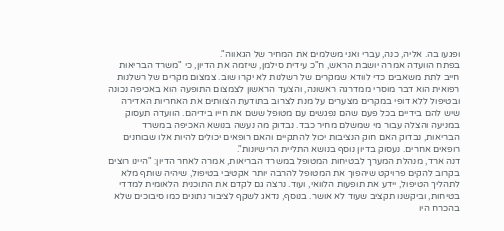ופגעו בה. אליה, כנה, עברי ואני משלמים את המחיר של הגאווה".
בפתח הוועדה אמרה יושבת הראש, ח"כ עידית סילמן, שיזמה את הדיון, כי "משרד הבריאות חייב לתת משאבים כדי לוודא שמקרים של רשלנות לא יקרו שוב. צמצום מקרים של רשלנות רפואית הוא דבר מוסרי ממדרגה ראשונה, והצעד הראשון לצמצום התופעה הוא באכיפה נכונה ובטיפול ללא דופי במקרים מצערים על מנת לצרוב בתודעת הצוותים את האחריות האדירה שיש להם בידיים בכל פעם שהם נפגשים עם מטופל ששם את חייו בידיהם. הוועדה תעסוק במניעה והצלה עבור מי שמשלם מחיר כבד. נבדוק מה נעשה בנושא האכיפה במשרד הבריאות, נבדוק האם חוק הנציבות יכול להתקיים והאם רופאים יכולים להיות אלו שבוחנים רופאים אחרים. נעסוק בדיון נוסף בנושא התליית הרישיונות".
דנה ארד, מנהלת המערך לבטיחות המטופל במשרד הבריאות, אמרה לאחר הדיון: "היינו רוצים בקרוב להקים פרויקט שיהפוך את המטופל להרבה יותר אקטיבי בטיפול, שיהיה שותף מלא לתהליך הטיפול, יידע את תופעות הלוואי, ועוד. נרצה גם לקדם את התוכנית הלאומית למדדי בטיחות, וביקשנו תקציב שעוד לא אושר. בנוסף, נדאג לשקף לציבור נתונים כמו סיבוכים שלא בהכרח היו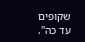שקופים עד כה".